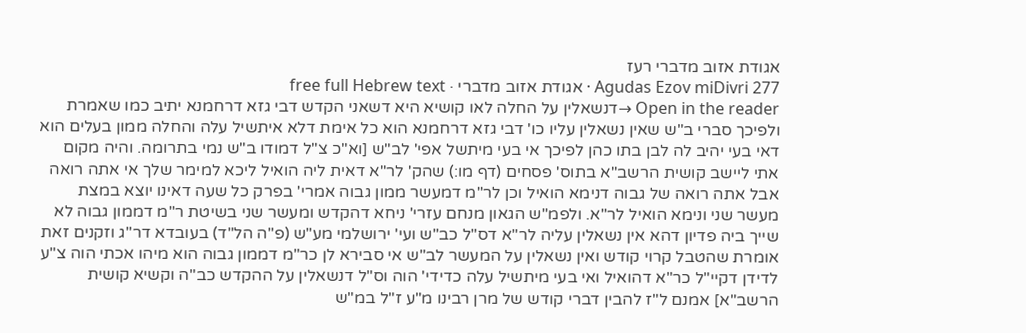אגודת אזוב מדברי רעז
Agudas Ezov miDivri 277 · אגודת אזוב מדברי · free full Hebrew text
Open in the reader →דנשאלין על החלה לאו קושיא היא דשאני הקדש דבי גזא דרחמנא יתיב כמו שאמרת ולפיכך סברי ב"ש שאין נשאלין עליו כו' דבי גזא דרחמנא הוא כל אימת דלא איתשיל עלה והחלה ממון בעלים הוא דאי בעי יהיב לה לבן בתו כהן לפיכך אי בעי מיתשל אפי' לב"ש [וא"כ צ"ל דמודו ב"ש נמי בתרומה. והיה מקום אתי ליישב קושית הרשב"א בתוס' פסחים (דף מו:) שהק' לר"א דאית ליה הואיל ליכא למימר שלך אי אתה רואה אבל אתה רואה של גבוה דנימא הואיל וכן לר"מ דמעשר ממון גבוה אמרי' בפרק כל שעה דאינו יוצא במצת מעשר שני ונימא הואיל לר"א. ולפמ"ש הגאון מנחם עזרי' ניחא דהקדש ומעשר שני בשיטת ר"מ דממון גבוה לא שייך ביה פדיון דהא אין נשאלין עליה לר"א דס"ל כב"ש ועי' ירושלמי מע"ש (פ"ה הל"ד) בעובדא דר"ג וזקנים זאת אומרת שהטבל קרוי קודש ואין נשאלין על המעשר לב"ש אי סבירא לן כר"מ דממון גבוה הוא מיהו אכתי הוה צ"ע לדידן דקיי"ל כר"א דהואיל ואי בעי מיתשיל עלה כדידי' הוה וס"ל דנשאלין על ההקדש כב"ה וקשיא קושית הרשב"א] אמנם ל"ז להבין דברי קודש של מרן רבינו מ"ע ז"ל במ"ש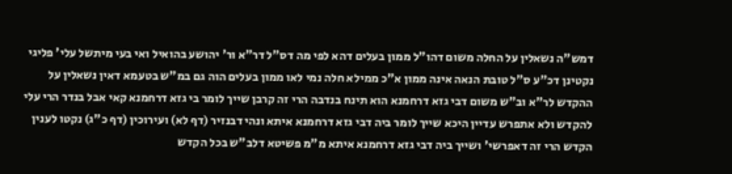דמש"ה נשאלין על החלה משום דהו"ל ממון בעלים דהא לפי מה דס"ל דר"א ור' יהושע בהואיל ואי בעי מיתשל עלי' פליגי נקטינן דכ"ע ס"ל טובת הנאה אינה ממון א"כ ממילא חלה נמי לאו ממון בעלים הוה גם במ"ש בטעמא דאין נשאלין על ההקדש לר"א וב"ש משום דבי גזא דרחמנא הוא תינח בנדבה הרי זה קרבן שייך לומר בי גזא דרחמנא קאי אבל בנדר הרי עלי להקדש ולא אתפרש עדיין היכא שייך לומר ביה דבי גזא דרחמנא איתא ונהי דבנזיר (דף לא) ועירוכין (דף כ"ג) נקטו לענין הקדש הרי זה דאפרשי' ושייך ביה דבי גזא דרחמנא איתא מ"מ פשיטא דלב"ש בכל הקדש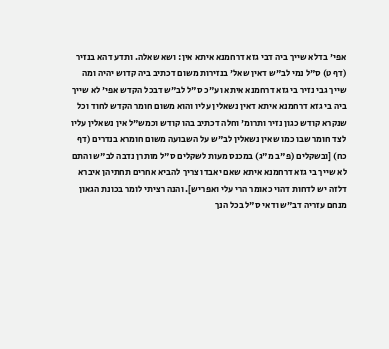אפי' בדלא שייך ביה דבי גזא דרחמנא איתא אין: ושא שאלה. ותדע דהא בנזיר (דף ט) ס"ל נמי לב"ש דאין שאל' בנזירות משום דכתיב ביה קדוש יהיה ומה שייך גבי נזיר בי גזא דרחמנא איתא וע"כ ס"ל לב"ש דבכל הקדש אפי' לא שייך ביה בי גזא דרחמנא איתא דאין נשאלין עליו והוא משום חומר הקדש לחוד וכל שנקרא קודש כגון נזיר ותרומ' וחלה דכתיב בהו קודש וכמש"ל אין נשאלין עליו לצד חומר שבו כמו שאין נשאלין לב"ש על השבועה משום חומרא בנדרים (דף כח) [ובשקלים (פ"ב מ"ג) במכנס מעות לשקלים ס"ל מותרן נדבה לב"ש והתם לא שייך בי גזא דרחמנא איתא שאם יאבדו צריך להביא אחרים תחתיהן איברא דלזה יש לדחות דהוי כאומר הרי עלי ואפריש]. והנה רציתי לומר בכונת הגאון מנחם עזריה דב"ש ודאי ס"ל בכל הנך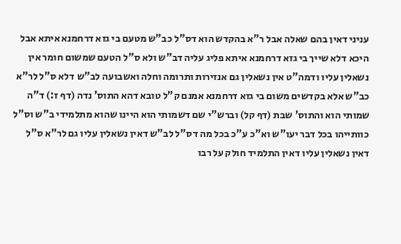עניני דאין בהם שאלה אבל ר"א בהקדש הוא דס"ל כב"ש מטעם בי גזא דרחמנא איתא אבל היכא דלא שייך בי גזא דרחמנא איתא פליג עליה דב"ש ולא ס"ל הטעם שמשום חומר אין נשאלין עליו ודמה"ט אין נשאלין גם אנזירות ותרומה וחלה ואשבועה לב"ש דלא ס"ל לר"א כב"ש אלא בקדשים משום בי גזא דרחמנא אמנם ק"ל טובא דהא התוס' נדה (דף ז:) ד"ה שמותי הוא והתוס' שבת (דף קל) וברש"י שם דשמותי הוא היינו שהוא מתלמידי ב"ש וס"ל כוותייהו בכל דבר יעו"ש וא"כ ע"כ בכל מה דס"ל לב"ש דאין נשאלין עליו גם לר"א ס"ל דאין נשאלין עליו דאין התלמיד חולק על רבו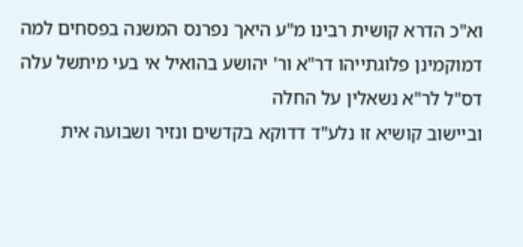וא"כ הדרא קושית רבינו מ"ע היאך נפרנס המשנה בפסחים למה דמוקמינן פלוגתייהו דר"א ור' יהושע בהואיל אי בעי מיתשל עלה דס"ל לר"א נשאלין על החלה
וביישוב קושיא זו נלע"ד דדוקא בקדשים ונזיר ושבועה אית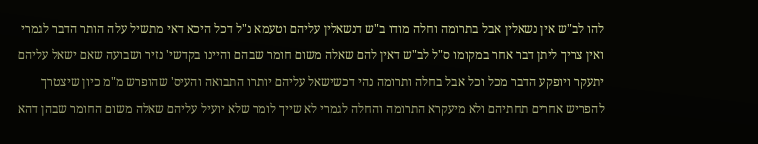להו לב"ש אין נשאלין אבל בתרומה וחלה מודו ב"ש דנשאלין עליהם וטעמא נ"ל דכל היכא דאי מתשיל עלה הותר הדבר לגמרי ואין צריך ליתן דבר אחר במקומו ס"ל לב"ש דאין להם שאלה משום חומר שבהם והיינו בקדשי' נזיר ושבועה שאם ישאל עליהם יתעקר ויופקע הדבר מכל וכל אבל בחלה ותרומה נהי דכשישאל עליהם יותרו התבואה והעיס' שהופרש מ"מ כיון שיצטרך להפריש אחרים תחתיהם ולא מיעקרא התרומה והחלה לגמרי לא שייך לומר שלא יועיל עליהם שאלה משום החומר שבהן דהא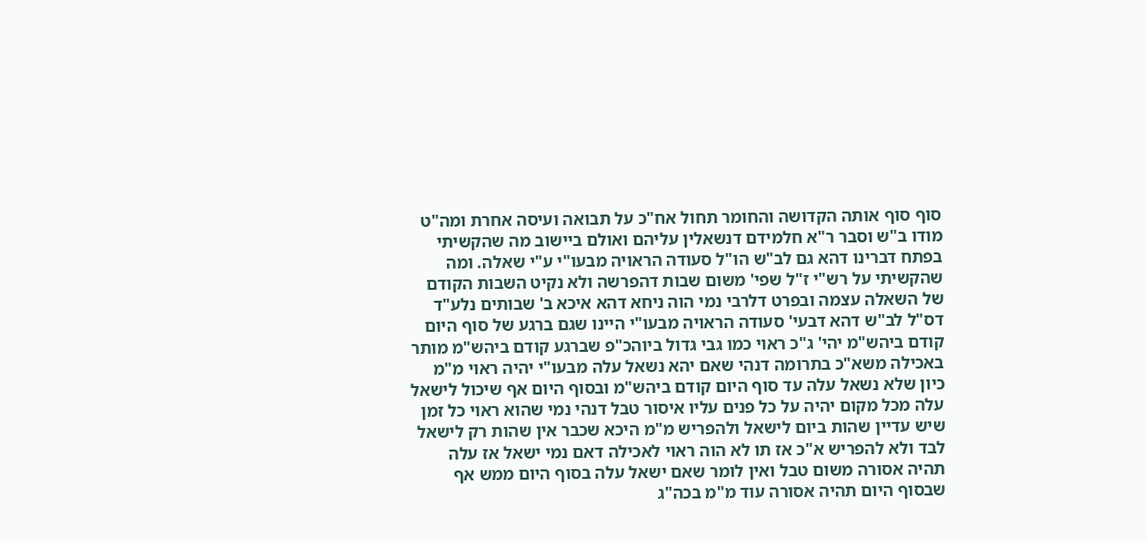סוף סוף אותה הקדושה והחומר תחול אח"כ על תבואה ועיסה אחרת ומה"ט מודו ב"ש וסבר ר"א חלמידם דנשאלין עליהם ואולם ביישוב מה שהקשיתי בפתח דברינו דהא גם לב"ש הו"ל סעודה הראויה מבעו"י ע"י שאלה. ומה שהקשיתי על רש"י ז"ל שפי' משום שבות דהפרשה ולא נקיט השבות הקודם של השאלה עצמה ובפרט דלרבי נמי הוה ניחא דהא איכא ב' שבותים נלע"ד דס"ל לב"ש דהא דבעי' סעודה הראויה מבעו"י היינו שגם ברגע של סוף היום קודם ביהש"מ יהי' ג"כ ראוי כמו גבי גדול ביוהכ"פ שברגע קודם ביהש"מ מותר באכילה משא"כ בתרומה דנהי שאם יהא נשאל עלה מבעו"י יהיה ראוי מ"מ כיון שלא נשאל עלה עד סוף היום קודם ביהש"מ ובסוף היום אף שיכול לישאל עלה מכל מקום יהיה על כל פנים עליו איסור טבל דנהי נמי שהוא ראוי כל זמן שיש עדיין שהות ביום לישאל ולהפריש מ"מ היכא שכבר אין שהות רק לישאל לבד ולא להפריש א"כ אז תו לא הוה ראוי לאכילה דאם נמי ישאל אז עלה תהיה אסורה משום טבל ואין לומר שאם ישאל עלה בסוף היום ממש אף שבסוף היום תהיה אסורה עוד מ"מ בכה"ג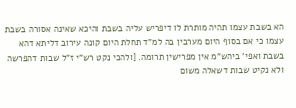הא בשבת עצמו תהיה מותרת לו דיפריש עליה בשבת והיכא שאינה אסורה בשבת עצמו כי אם בסוף היום מערבין בה למ"ד תחלת היום קונה עירוב דליתא דהא בשבת ואפי' ביהש"מ אין מפרישין תרומה. [ולהכי נקט רש"י ז"ל שבות דהפרשה ולא נקיט שבות דשאלה משום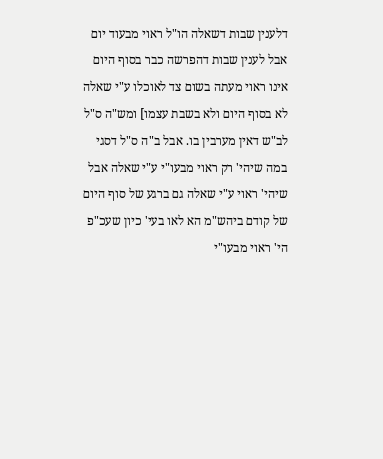דלענין שבות דשאלה הו"ל ראוי מבעוד יום אבל לענין שבות דהפרשה כבר בסוף היום אינו ראוי מעתה בשום צד לאוכלו ע"י שאלה לא בסוף היום ולא בשבת עצמו] ומש"ה ס"ל לב"ש דאין מערבין בו. אבל ב"ה ס"ל דסגי במה שיהי' רק ראוי מבעו"י ע"י שאלה אבל שיהי' ראוי ע"י שאלה גם ברגע של סוף היום של קודם ביהש"מ הא לאו בעי' כיון שעכ"פ הי' ראוי מבעו"י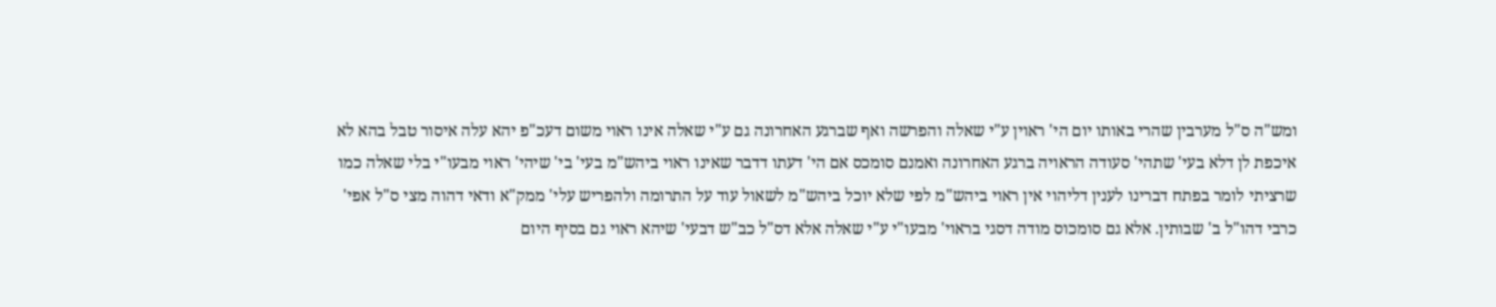ומש"ה ס"ל מערבין שהרי באותו יום הי' ראוין ע"י שאלה והפרשה ואף שברגע האחרונה גם ע"י שאלה אינו ראוי משום דעכ"פ יהא עלה איסור טבל בהא לא איכפת לן דלא בעי' שתהי' סעודה הראויה ברגע האחרונה ואמנם סומכס אם הי' דעתו דדבר שאינו ראוי ביהש"מ בעי' בי' שיהי' ראוי מבעו"י בלי שאלה כמו שרציתי לומר בפתח דברינו לענין דליהוי אין ראוי ביהש"מ לפי שלא יוכל ביהש"מ לשאול עוד על התרומה ולהפריש עלי' ממק"א ודאי דהוה מצי ס"ל אפי' כרבי דהו"ל ב' שבותין. אלא גם סומכוס מודה דסגי בראוי' מבעו"י ע"י שאלה אלא דס"ל כב"ש דבעי' שיהא ראוי גם בסיף היום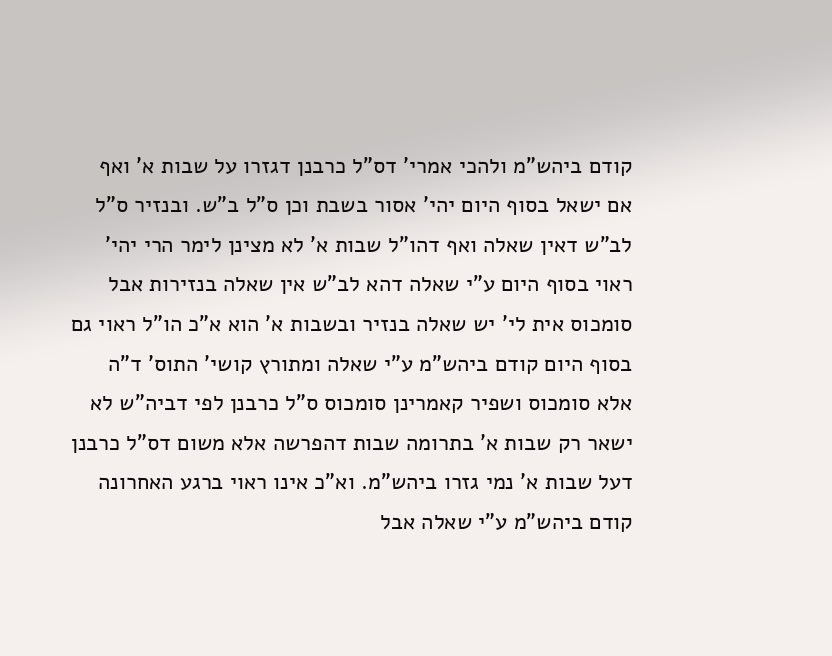קודם ביהש"מ ולהכי אמרי' דס"ל כרבנן דגזרו על שבות א' ואף אם ישאל בסוף היום יהי' אסור בשבת וכן ס"ל ב"ש. ובנזיר ס"ל לב"ש דאין שאלה ואף דהו"ל שבות א' לא מצינן לימר הרי יהי' ראוי בסוף היום ע"י שאלה דהא לב"ש אין שאלה בנזירות אבל סומכוס אית לי' יש שאלה בנזיר ובשבות א' הוא א"כ הו"ל ראוי גם בסוף היום קודם ביהש"מ ע"י שאלה ומתורץ קושי' התוס' ד"ה אלא סומכוס ושפיר קאמרינן סומכוס ס"ל כרבנן לפי דביה"ש לא ישאר רק שבות א' בתרומה שבות דהפרשה אלא משום דס"ל כרבנן דעל שבות א' נמי גזרו ביהש"מ. וא"כ אינו ראוי ברגע האחרונה קודם ביהש"מ ע"י שאלה אבל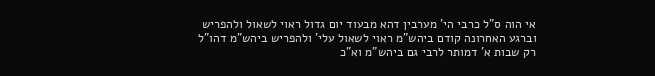אי הוה ס"ל כרבי הי' מערבין דהא מבעוד יום גדול ראוי לשאול ולהפריש וברגע האחרונה קודם ביהש"מ ראוי לשאול עלי' ולהפריש ביהש"מ דהו"ל רק שבות א' דמותר לרבי גם ביהש"מ וא"כ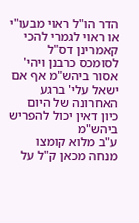הדר הו"ל ראוי מבעו"י או ראוי לגמרי להכי קאמרינן דס"ל לסומכס כרבנן ויהי' אסור ביהש"מ אף אם ישאל עלי' ברגע האחרונה של היום כיון דאין יכול להפריש ביהש"מ
ע"ב מלוא קומצו מנחה מכאן ק"ל על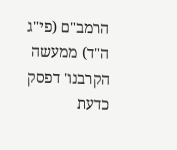הרמב"ם (פי"ג ה"ד) ממעשה הקרבנו' דפסק כדעת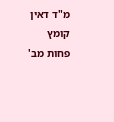מ"ד דאין קומץ פחות מב'